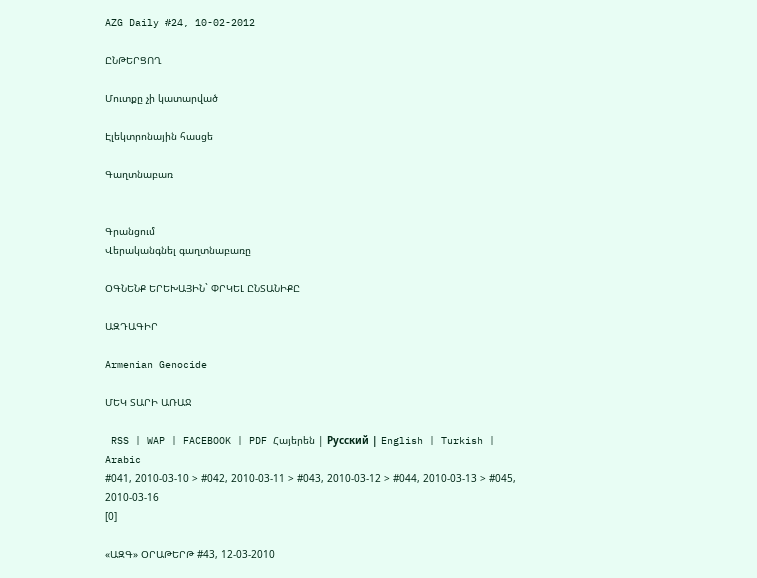AZG Daily #24, 10-02-2012

ԸՆԹԵՐՑՈՂ

Մուտքը չի կատարված

Էլեկտրոնային հասցե

Գաղտնաբառ


Գրանցում
Վերականգնել գաղտնաբառը

ՕԳՆԵՆՔ ԵՐԵԽԱՅԻՆ` ՓՐԿԵԼ ԸՆՏԱՆԻՔԸ

ԱԶԴԱԳԻՐ

Armenian Genocide

ՄԵԿ ՏԱՐԻ ԱՌԱՋ

 RSS | WAP | FACEBOOK | PDF Հայերեն | Русский | English | Turkish | Arabic
#041, 2010-03-10 > #042, 2010-03-11 > #043, 2010-03-12 > #044, 2010-03-13 > #045, 2010-03-16
[0]

«ԱԶԳ» ՕՐԱԹԵՐԹ #43, 12-03-2010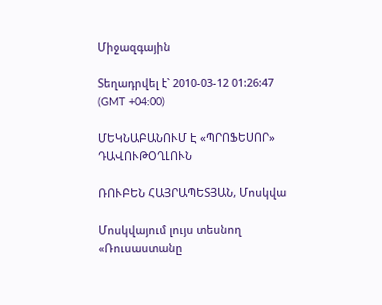Միջազգային

Տեղադրվել է` 2010-03-12 01:26:47 (GMT +04:00)

ՄԵԿՆԱԲԱՆՈՒՄ Է «ՊՐՈՖԵՍՈՐ» ԴԱՎՈՒԹՕՂԼՈՒՆ

ՌՈՒԲԵՆ ՀԱՅՐԱՊԵՏՅԱՆ, Մոսկվա

Մոսկվայում լույս տեսնող «Ռուսաստանը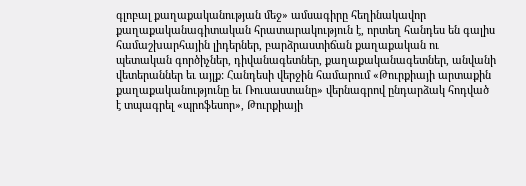գլոբալ քաղաքականության մեջ» ամսագիրը հեղինակավոր քաղաքականագիտական հրատարակություն է, որտեղ հանդես են գալիս համաշխարհային լիդերներ, բարձրաստիճան քաղաքական ու պետական գործիչներ, դիվանագետներ, քաղաքականագետներ, անվանի վետերաններ եւ այլք: Հանդեսի վերջին համարում «Թուրքիայի արտաքին քաղաքականությունը եւ Ռուսաստանը» վերնագրով ընդարձակ հոդված է տպագրել «պրոֆեսոր», Թուրքիայի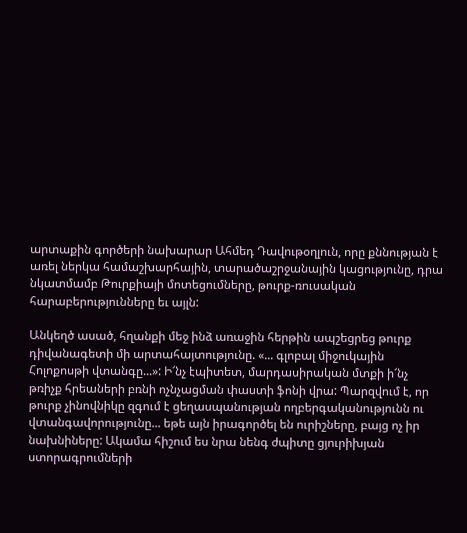արտաքին գործերի նախարար Ահմեդ Դավութօղլուն, որը քննության է առել ներկա համաշխարհային, տարածաշրջանային կացությունը, դրա նկատմամբ Թուրքիայի մոտեցումները, թուրք-ռուսական հարաբերությունները եւ այլն:

Անկեղծ ասած, հղանքի մեջ ինձ առաջին հերթին ապշեցրեց թուրք դիվանագետի մի արտահայտությունը. «... գլոբալ միջուկային Հոլոքոսթի վտանգը...»: Ի՜նչ էպիտետ, մարդասիրական մտքի ի՜նչ թռիչք հրեաների բռնի ոչնչացման փաստի ֆոնի վրա: Պարզվում է, որ թուրք չինովնիկը զգում է ցեղասպանության ողբերգականությունն ու վտանգավորությունը... եթե այն իրագործել են ուրիշները, բայց ոչ իր նախնիները: Ակամա հիշում ես նրա նենգ ժպիտը ցյուրիխյան ստորագրումների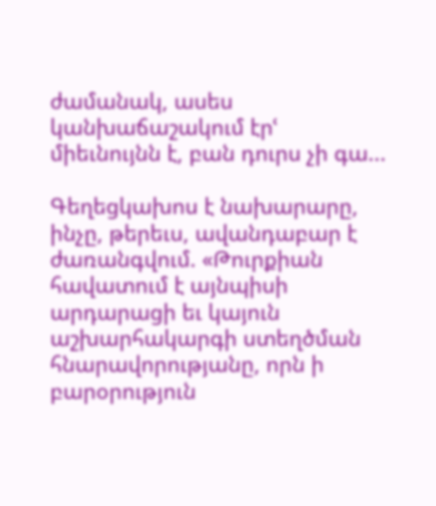ժամանակ, ասես կանխաճաշակում էրՙ միեւնույնն է, բան դուրս չի գա...

Գեղեցկախոս է նախարարը, ինչը, թերեւս, ավանդաբար է ժառանգվում. «Թուրքիան հավատում է այնպիսի արդարացի եւ կայուն աշխարհակարգի ստեղծման հնարավորությանը, որն ի բարօրություն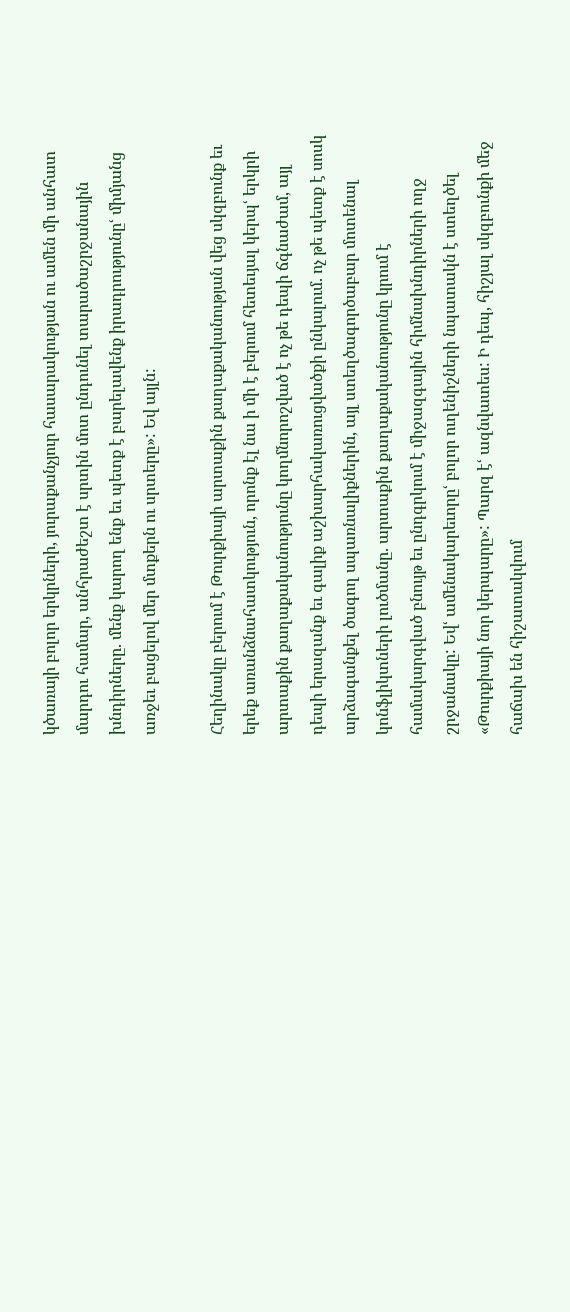կծառայի բոլոր երկրների, յուրաքանչյուր հասարակության ու ամեն մի անհատ մարդու համար, անհրաժեշտ է սրտին մոտ ընդունել տարածաշրջանային խնդիրները. մենք կարող ենք եւ պետք է բարելավենք իրադրությունըՙ միմյանց առջեւ բացելով մեր մտքերն ու սրտերը»: Եվ այլն:

Հեղինակը բերում է Թուրքիայի արտաքին քաղաքականության վեց սկզբունք եւ երեք առանձնահատկություն, որոնք էլ նա ի մի է բերում հետեւյալ կերպՙ երկրի արտաքին քաղաքականությունը կողմնորոշված է ոչ թե դեպի ճգնաժամ, այլ դեպի երազանք եւ գալիք աշխարհակառուցվածքի ընկալում. ոչ թե պետք է սոսկ արձագանքել ծագող սպառնալիքներին, այլ ստեղծագործաբար մոտենալ կոնֆլիկտների լուծմանը. արտաքին քաղաքականությունը կրում է համակարգված բնույթ եւ ընդգրկում է միջազգային հիմնախնդիրների ողջ շրջանակը: Եվՙ ամենակարեւորըՙ բոլոր ուղենիշների նպատակն է ստեղծել «Թուրքիայի նոր կերպարը»: Պարզ էՙ ազնվատես: Ի դեպ, հիշյալ սկզբունքի մեջ հաճախ են հիշատակվում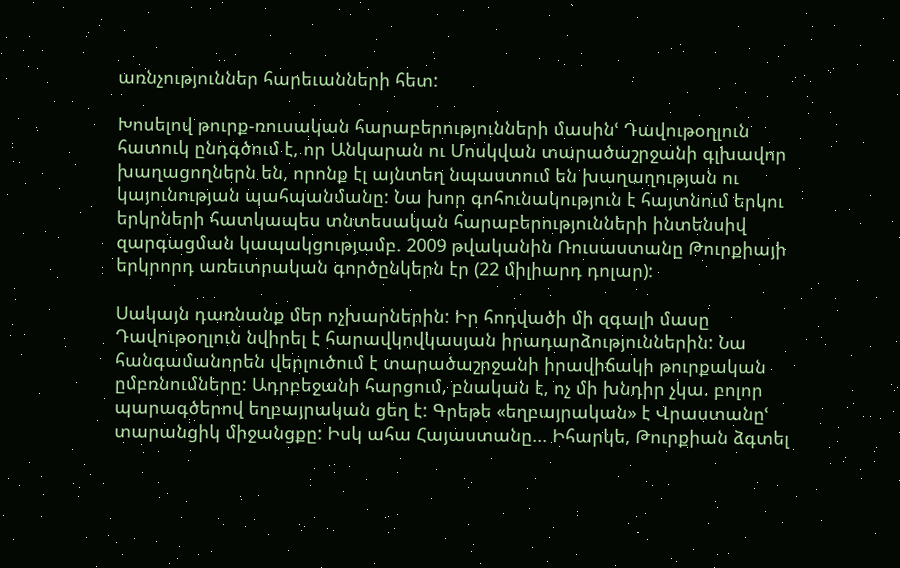առնչություններ հարեւանների հետ:

Խոսելով թուրք-ռուսական հարաբերությունների մասինՙ Դավութօղլուն հատուկ ընդգծում է, որ Անկարան ու Մոսկվան տարածաշրջանի գլխավոր խաղացողներն են, որոնք էլ այնտեղ նպաստում են խաղաղության ու կայունության պահպանմանը: Նա խոր գոհունակություն է հայտնում երկու երկրների հատկապես տնտեսական հարաբերությունների ինտենսիվ զարգացման կապակցությամբ. 2009 թվականին Ռուսաստանը Թուրքիայի երկրորդ առեւտրական գործընկերն էր (22 միլիարդ դոլար):

Սակայն դառնանք մեր ոչխարներին: Իր հոդվածի մի զգալի մասը Դավութօղլուն նվիրել է հարավկովկասյան իրադարձություններին: Նա հանգամանորեն վերլուծում է տարածաշրջանի իրավիճակի թուրքական ըմբռնումները: Ադրբեջանի հարցում, բնական է, ոչ մի խնդիր չկա. բոլոր պարագծերով եղբայրական ցեղ է: Գրեթե «եղբայրական» է Վրաստանըՙ տարանցիկ միջանցքը: Իսկ ահա Հայաստանը... Իհարկե, Թուրքիան ձգտել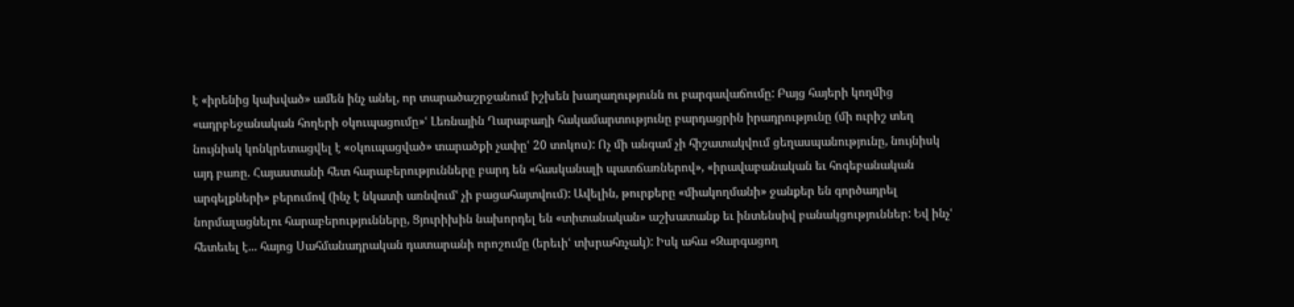է «իրենից կախված» ամեն ինչ անել, որ տարածաշրջանում իշխեն խաղաղությունն ու բարգավաճումը: Բայց հայերի կողմից «ադրբեջանական հողերի օկուպացումը»ՙ Լեռնային Ղարաբաղի հակամարտությունը բարդացրին իրադրությունը (մի ուրիշ տեղ նույնիսկ կոնկրետացվել է «օկուպացված» տարածքի չափըՙ 20 տոկոս): Ոչ մի անգամ չի հիշատակվում ցեղասպանությունը, նույնիսկ այդ բառը. Հայաստանի հետ հարաբերությունները բարդ են «հասկանալի պատճառներով», «իրավաբանական եւ հոգեբանական արգելքների» բերումով (ինչ է նկատի առնվումՙ չի բացահայտվում): Ավելին, թուրքերը «միակողմանի» ջանքեր են գործադրել նորմալացնելու հարաբերությունները, Ցյուրիխին նախորդել են «տիտանական» աշխատանք եւ ինտենսիվ բանակցություններ: Եվ ինչՙ հետեւել է... հայոց Սահմանադրական դատարանի որոշումը (երեւիՙ տխրահռչակ): Իսկ ահա «Զարգացող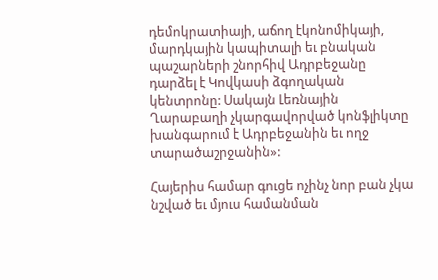դեմոկրատիայի, աճող էկոնոմիկայի, մարդկային կապիտալի եւ բնական պաշարների շնորհիվ Ադրբեջանը դարձել է Կովկասի ձգողական կենտրոնը: Սակայն Լեռնային Ղարաբաղի չկարգավորված կոնֆլիկտը խանգարում է Ադրբեջանին եւ ողջ տարածաշրջանին»:

Հայերիս համար գուցե ոչինչ նոր բան չկա նշված եւ մյուս համանման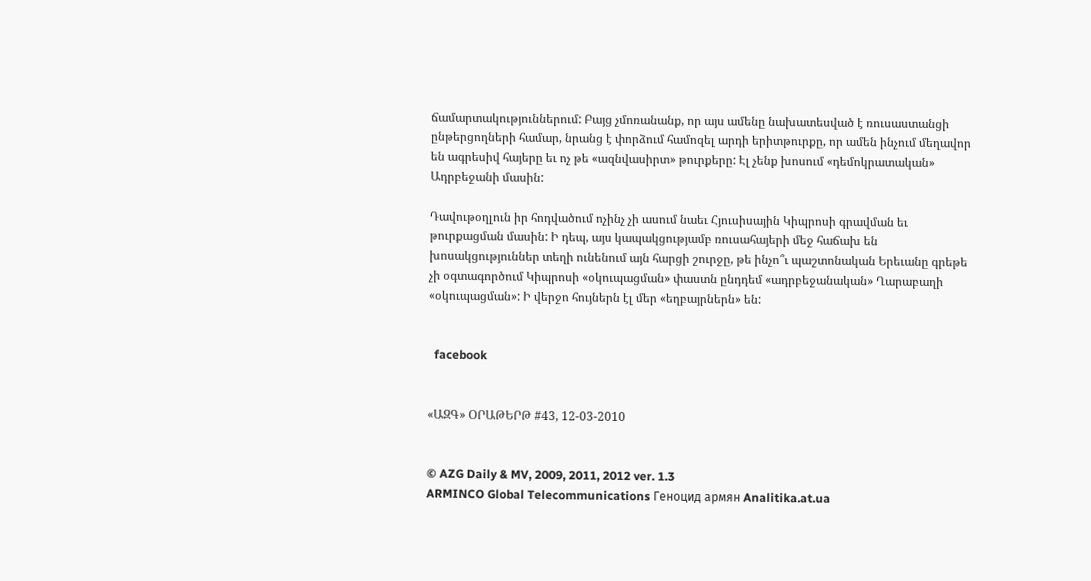ճամարտակություններում: Բայց չմոռանանք, որ այս ամենը նախատեսված է ռուսաստանցի ընթերցողների համար, նրանց է փորձում համոզել արդի երիտթուրքը, որ ամեն ինչում մեղավոր են ագրեսիվ հայերը եւ ոչ թե «ազնվասիրտ» թուրքերը: Էլ չենք խոսում «դեմոկրատական» Ադրբեջանի մասին:

Դավութօղլուն իր հոդվածում ոչինչ չի ասում նաեւ Հյուսիսային Կիպրոսի գրավման եւ թուրքացման մասին: Ի դեպ, այս կապակցությամբ ռուսահայերի մեջ հաճախ են խոսակցություններ տեղի ունենում այն հարցի շուրջը, թե ինչո՞ւ պաշտոնական Երեւանը գրեթե չի օգտագործում Կիպրոսի «օկուպացման» փաստն ընդդեմ «ադրբեջանական» Ղարաբաղի «օկուպացման»: Ի վերջո հույներն էլ մեր «եղբայրներն» են:


  facebook


«ԱԶԳ» ՕՐԱԹԵՐԹ #43, 12-03-2010


© AZG Daily & MV, 2009, 2011, 2012 ver. 1.3
ARMINCO Global Telecommunications Геноцид армян Analitika.at.ua